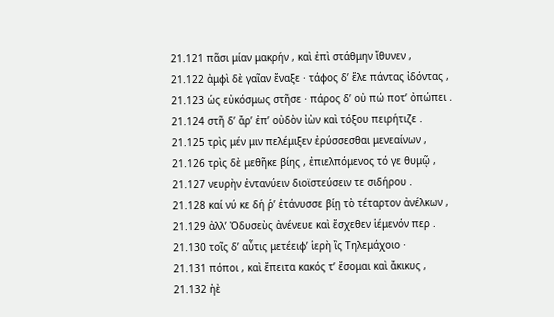21.121 πᾶσι μίαν μακρήν , καὶ ἐπὶ στάθμην ἴθυνεν ,
21.122 ἀμφὶ δὲ γαῖαν ἔναξε · τάφος δ’ ἕλε πάντας ἰδόντας ,
21.123 ὡς εὐκόσμως στῆσε · πάρος δ’ οὐ πώ ποτ’ ὀπώπει .
21.124 στῆ δ’ ἄρ’ ἐπ’ οὐδὸν ἰὼν καὶ τόξου πειρήτιζε .
21.125 τρὶς μέν μιν πελέμιξεν ἐρύσσεσθαι μενεαίνων ,
21.126 τρὶς δὲ μεθῆκε βίης , ἐπιελπόμενος τό γε θυμῷ ,
21.127 νευρὴν ἐντανύειν διοϊστεύσειν τε σιδήρου .
21.128 καί νύ κε δή ῥ’ ἐτάνυσσε βίῃ τὸ τέταρτον ἀνέλκων ,
21.129 ἀλλ’ Ὀδυσεὺς ἀνένευε καὶ ἔσχεθεν ἱέμενόν περ .
21.130 τοῖς δ’ αὖτις μετέειφ’ ἱερὴ ἲς Τηλεμάχοιο ·
21.131 πόποι , καὶ ἔπειτα κακός τ’ ἔσομαι καὶ ἄκικυς ,
21.132 ἠὲ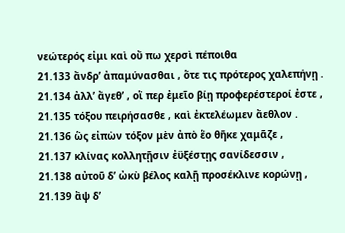νεώτερός εἰμι καὶ οὔ πω χερσὶ πέποιθα
21.133 ἄνδρ’ ἀπαμύνασθαι , ὅτε τις πρότερος χαλεπήνῃ .
21.134 ἀλλ’ ἄγεθ’ , οἵ περ ἐμεῖο βίῃ προφερέστεροί ἐστε ,
21.135 τόξου πειρήσασθε , καὶ ἐκτελέωμεν ἄεθλον .
21.136 ὣς εἰπὼν τόξον μὲν ἀπὸ ἕο θῆκε χαμᾶζε ,
21.137 κλίνας κολλητῇσιν ἐϋξέστῃς σανίδεσσιν ,
21.138 αὐτοῦ δ’ ὠκὺ βέλος καλῇ προσέκλινε κορώνῃ ,
21.139 ἂψ δ’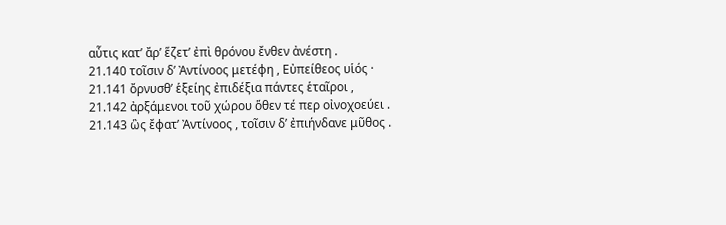αὖτις κατ’ ἄρ’ ἕζετ’ ἐπὶ θρόνου ἔνθεν ἀνέστη .
21.140 τοῖσιν δ’ Ἀντίνοος μετέφη , Εὐπείθεος υἱός ·
21.141 ὄρνυσθ’ ἑξείης ἐπιδέξια πάντες ἑταῖροι ,
21.142 ἀρξάμενοι τοῦ χώρου ὅθεν τέ περ οἰνοχοεύει .
21.143 ὣς ἔφατ’ Ἀντίνοος , τοῖσιν δ’ ἐπιήνδανε μῦθος .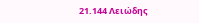21.144 Λειώδης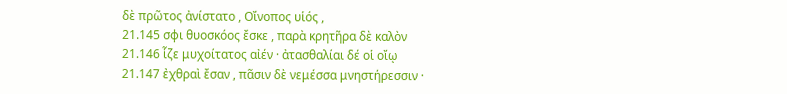δὲ πρῶτος ἀνίστατο , Οἴνοπος υἱός ,
21.145 σφι θυοσκόος ἔσκε , παρὰ κρητῆρα δὲ καλὸν
21.146 ἷζε μυχοίτατος αἰέν · ἀτασθαλίαι δέ οἱ οἴῳ
21.147 ἐχθραὶ ἔσαν , πᾶσιν δὲ νεμέσσα μνηστήρεσσιν ·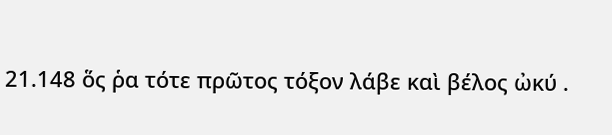21.148 ὅς ῥα τότε πρῶτος τόξον λάβε καὶ βέλος ὠκύ .